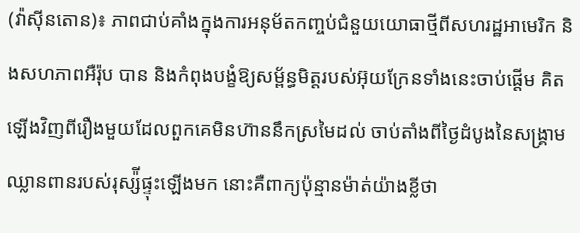(វ៉ាស៊ីនតោន)៖ ភាពជាប់គាំងក្នុងការអនុម័តកញ្ចប់ជំនួយយោធាថ្មីពីសហរដ្ឋអាមេរិក និងសហភាពអឺរ៉ុប បាន និងកំពុងបង្ខំឱ្យសម្ព័ន្ធមិត្តរបស់អ៊ុយក្រែនទាំងនេះចាប់ផ្ដើម គិតឡើងវិញពីរឿងមួយដែលពួកគេមិនហ៊ាននឹកស្រមៃដល់ ចាប់តាំងពីថ្ងៃដំបូងនៃសង្រ្គាមឈ្លានពានរបស់រុស្ស៉ីផ្ទុះឡើងមក នោះគឺពាក្យប៉ុន្មានម៉ាត់យ៉ាងខ្លីថា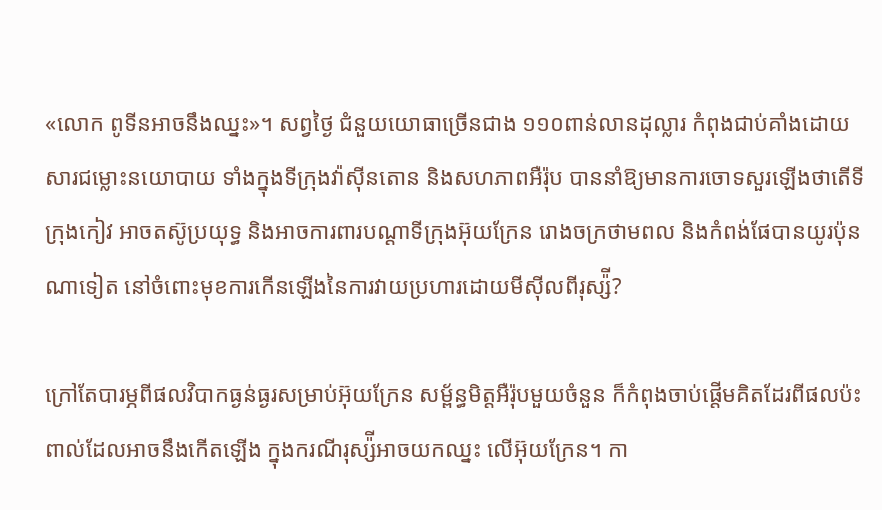«លោក ពូទីនអាចនឹងឈ្នះ»។ សព្វថ្ងៃ ជំនួយយោធាច្រើនជាង ១១០ពាន់លានដុល្លារ កំពុងជាប់គាំងដោយសារជម្លោះនយោបាយ ទាំងក្នុងទីក្រុងវ៉ាស៊ីនតោន និងសហភាពអឺរ៉ុប បាននាំឱ្យមានការចោទសួរឡើងថាតើទីក្រុងកៀវ អាចតស៊ូប្រយុទ្ធ និងអាចការពារបណ្ដាទីក្រុងអ៊ុយក្រែន រោងចក្រថាមពល និងកំពង់ផែបានយូរប៉ុនណាទៀត នៅចំពោះមុខការកើនឡើងនៃការវាយប្រហារដោយមីស៊ីលពីរុស្ស៉ី?

ក្រៅតែបារម្ភពីផលវិបាកធ្ងន់ធ្ងរសម្រាប់អ៊ុយក្រែន សម្ព័ន្ធមិត្តអឺរ៉ុបមួយចំនួន ក៏កំពុងចាប់ផ្ដើមគិតដែរពីផលប៉ះពាល់ដែលអាចនឹងកើតឡើង ក្នុងករណីរុស្ស៉ីអាចយកឈ្នះ លើអ៊ុយក្រែន។ កា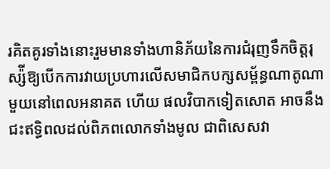រគិតគូរទាំងនោះរួមមានទាំងហានិភ័យនៃការជំរុញទឹកចិត្តរុស្ស៉ីឱ្យបើកការវាយប្រហារលើសមាជិកបក្សសម្ព័ន្ធណាតូណាមួយនៅពេលអនាគត ហើយ ផលវិបាកទៀតសោត អាចនឹងជះឥទ្ធិពលដល់ពិភពលោកទាំងមូល ជាពិសេសវា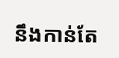នឹងកាន់តែ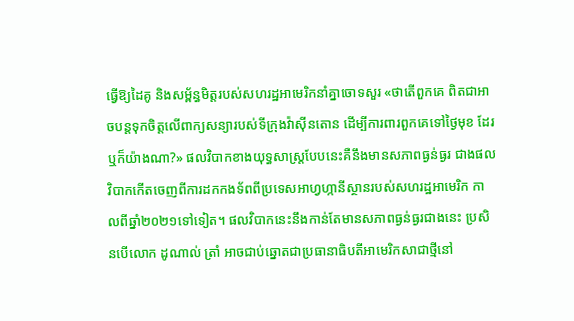ធ្វើឱ្យដៃគូ និងសម្ព័ន្ធមិត្តរបស់សហរដ្ឋអាមេរិកនាំគ្នាចោទសួរ «ថាតើពួកគេ ពិតជាអាចបន្តទុកចិត្តលើពាក្យសន្យារបស់ទីក្រុងវ៉ាស៊ីនតោន ដើម្បីការពារពួកគេទៅថ្ងៃមុខ ដែរឬក៏យ៉ាងណា?» ផលវិបាកខាងយុទ្ធសាស្ត្របែបនេះគឺនឹងមានសភាពធ្ងន់ធ្ងរ ជាងផលវិបាកកើតចេញពីការដកកងទ័ពពីប្រទេសអាហ្វហ្កានីស្ថានរបស់សហរដ្ឋអាមេរិក កាលពីឆ្នាំ២០២១ទៅទៀត។ ផលវិបាកនេះនឹងកាន់តែមានសភាពធ្ងន់ធ្ងរជាងនេះ ប្រសិនបើលោក ដូណាល់ ត្រាំ អាចជាប់ឆ្នោតជាប្រធានាធិបតីអាមេរិកសាជាថ្មីនៅ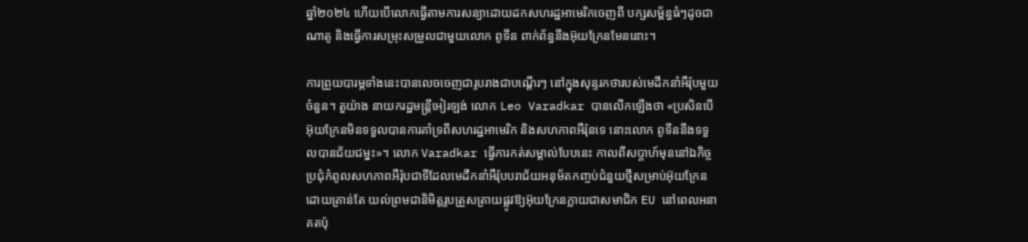ឆ្នាំ២០២៤ ហើយបើលោកធ្វើតាមការសន្យាដោយដកសហរដ្ឋអាមេរិកចេញពី បក្សសម្ព័ន្ធធំៗដូចជាណាតូ និងធ្វើការសម្រុះសម្រួលជាមួយលោក ពូទីន ពាក់ព័ន្ធនឹងអ៊ុយក្រែនមែននោះ។

ការព្រួយបារម្ភទាំងនេះបានលេចចេញជារូបរាងជាបណ្ដើរៗ នៅក្នុងសុន្ទរកថារបស់មេដឹកនាំអឺរ៉ុបមួយចំនួន។ តួយ៉ាង នាយករដ្ឋមន្ត្រីអៀរឡង់ លោក Leo Varadkar បានលើកឡើងថា «ប្រសិនបើអ៊ុយក្រែនមិនទទួលបានការគាំទ្រពីសហរដ្ឋអាមេរិក និងសហភាពអឺរ៉ុនទេ នោះលោក ពូទីននឹងទទួលបានជ័យជម្នះ»។ លោក Varadkar ធ្វើការកត់សម្គាល់បែបនេះ កាលពីសប្ដាហ៍មុននៅឯកិច្ចប្រជុំកំពូលសហភាពអឺរ៉ុបជាទីដែលមេដឹកនាំអឺរ៉ុបបរាជ័យអនុម័តកញ្ចប់ជំនួយថ្មីសម្រាប់អ៊ុយក្រែន ដោយគ្រាន់តែ យល់ព្រមជានិមិត្តរូបត្រួសត្រាយផ្លូវឱ្យអ៊ុយក្រែនក្លាយជាសមាជិក EU នៅពេលអនាគតប៉ុ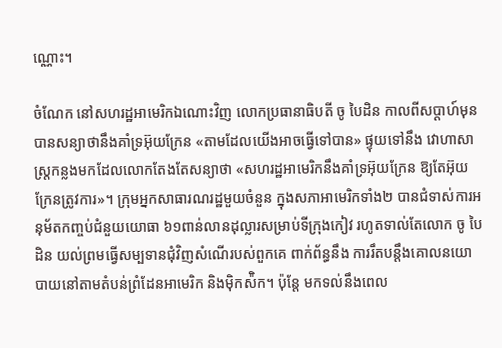ណ្ណោះ។

ចំណែក នៅសហរដ្ឋអាមេរិកឯណោះវិញ លោកប្រធានាធិបតី ចូ បៃដិន កាលពីសប្ដាហ៍មុនបានសន្យាថានឹងគាំទ្រអ៊ុយក្រែន «តាមដែលយើងអាចធ្វើទៅបាន» ផ្ទុយទៅនឹង វោហាសាស្ត្រកន្លងមកដែលលោកតែងតែសន្យាថា «សហរដ្ឋអាមេរិកនឹងគាំទ្រអ៊ុយក្រែន ឱ្យតែអ៊ុយក្រែនត្រូវការ»។ ក្រុមអ្នកសាធារណរដ្ឋមួយចំនួន ក្នុងសភាអាមេរិកទាំង២ បានជំទាស់ការអនុម័តកញ្ចប់ជំនួយយោធា ៦១ពាន់លានដុល្លារសម្រាប់ទីក្រុងកៀវ រហូតទាល់តែលោក ចូ បៃដិន យល់ព្រមធ្វើសម្បទានជុំវិញសំណើរបស់ពួកគេ ពាក់ព័ន្ធនឹង ការរឹតបន្តឹងគោលនយោបាយនៅតាមតំបន់ព្រំដែនអាមេរិក និងម៉ិកស៉ិក។ ប៉ុន្តែ មកទល់នឹងពេល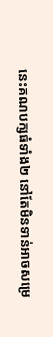នេះគណបក្សធំទាំង២ នៅតែមិនទាន់អាចសម្រេ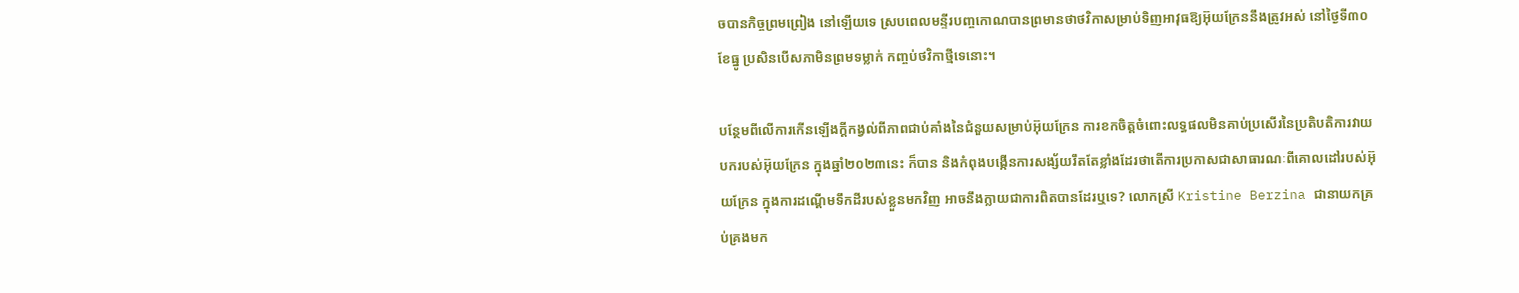ចបានកិច្ចព្រមព្រៀង នៅឡើយទេ ស្របពេលមន្ទីរបញ្ចកោណបានព្រមានថាថវិកាសម្រាប់ទិញអាវុធឱ្យអ៊ុយក្រែននឹងត្រូវអស់ នៅថ្ងៃទី៣០ ខែធ្នូ ប្រសិនបើសភាមិនព្រមទម្លាក់ កញ្ចប់ថវិកាថ្មីទេនោះ។

បន្ថែមពីលើការកើនឡើងក្ដីកង្វល់ពីភាពជាប់គាំងនៃជំនួយសម្រាប់អ៊ុយក្រែន ការខកចិត្តចំពោះលទ្ធផលមិនគាប់ប្រសើរនៃប្រតិបតិការវាយបករបស់អ៊ុយក្រែន ក្នុងឆ្នាំ២០២៣នេះ ក៏បាន និងកំពុងបង្កើនការសង្ស័យរឹតតែខ្លាំងដែរថាតើការប្រកាសជាសាធារណៈពីគោលដៅរបស់អ៊ុយក្រែន ក្នុងការដណ្ដើមទឹកដីរបស់ខ្លួនមកវិញ អាចនឹងក្លាយជាការពិតបានដែរឬទេ? លោកស្រី Kristine Berzina ជានាយកគ្រប់គ្រងមក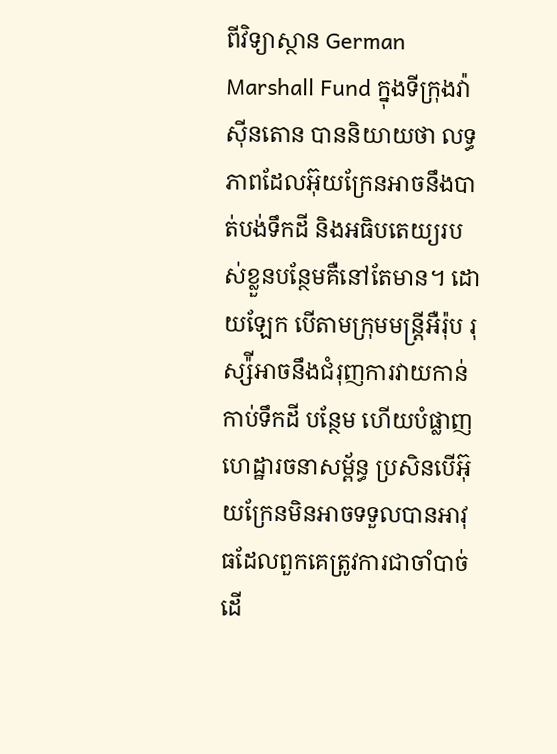ពីវិទ្យាស្ថាន German Marshall Fund ក្នុងទីក្រុងវ៉ាស៊ីនតោន បាននិយាយថា លទ្ធភាពដែលអ៊ុយក្រែនអាចនឹងបាត់បង់ទឹកដី និងអធិបតេយ្យរបស់ខ្លួនបន្ថែមគឺនៅតែមាន។ ដោយឡែក បើតាមក្រុមមន្ត្រីអឺរ៉ុប រុស្ស៉ីអាចនឹងជំរុញការវាយកាន់កាប់ទឹកដី បន្ថែម ហើយបំផ្លាញហេដ្ឋារចនាសម្ព័ន្ធ ប្រសិនបើអ៊ុយក្រែនមិនអាចទទួលបានអាវុធដែលពួកគេត្រូវការជាចាំបាច់ ដើ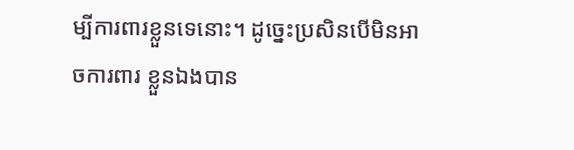ម្បីការពារខ្លួនទេនោះ។ ដូច្នេះប្រសិនបើមិនអាចការពារ ខ្លួនឯងបាន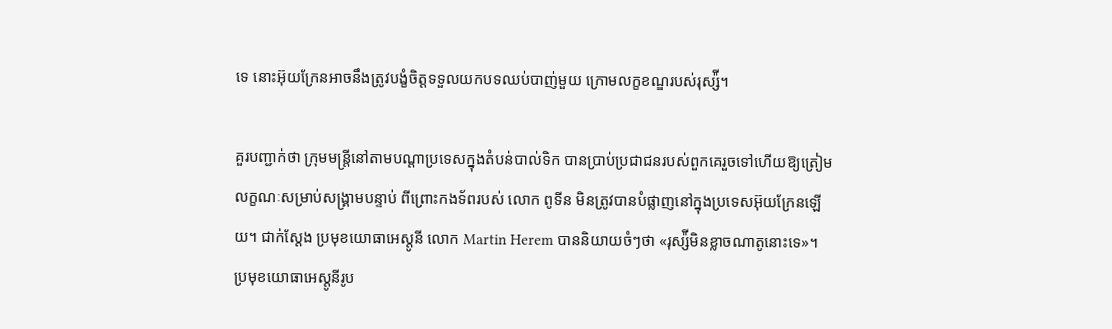ទេ នោះអ៊ុយក្រែនអាចនឹងត្រូវបង្ខំចិត្តទទួលយកបទឈប់បាញ់មួយ ក្រោមលក្ខខណ្ឌរបស់រុស្ស៉ី។

គួរបញ្ជាក់ថា ក្រុមមន្ត្រីនៅតាមបណ្ដាប្រទេសក្នុងតំបន់បាល់ទិក បានប្រាប់ប្រជាជនរបស់ពួកគេរួចទៅហើយឱ្យត្រៀមលក្ខណៈសម្រាប់សង្រ្គាមបន្ទាប់ ពីព្រោះកងទ័ពរបស់ លោក ពូទីន មិនត្រូវបានបំផ្លាញនៅក្នុងប្រទេសអ៊ុយក្រែនឡើយ។ ជាក់ស្ដែង ប្រមុខយោធាអេស្ដូនី លោក Martin Herem បាននិយាយចំៗថា «រុស្ស៉ីមិនខ្លាចណាតូនោះទេ»។ ប្រមុខយោធាអេស្ដូនីរូប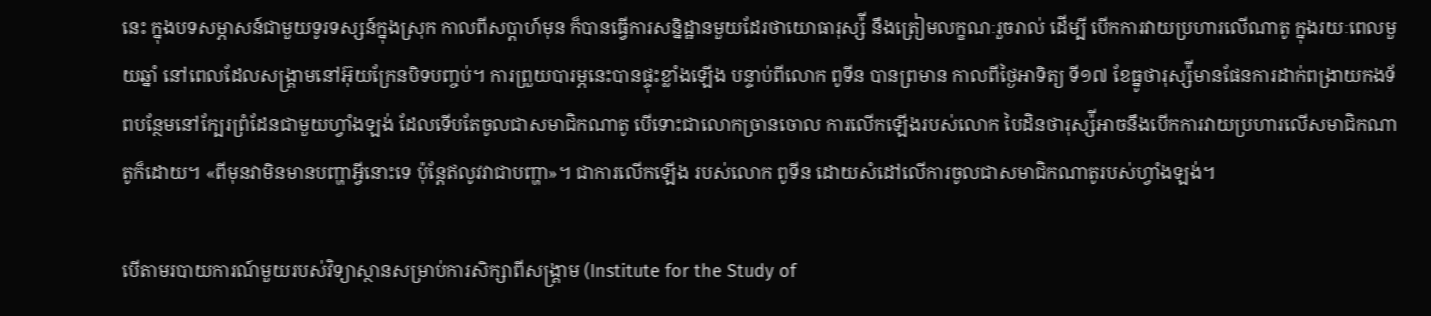នេះ ក្នុងបទសម្ភាសន៍ជាមួយទូរទស្សន៍ក្នុងស្រុក កាលពីសប្ដាហ៍មុន ក៏បានធ្វើការសន្និដ្ឋានមួយដែរថាយោធារុស្ស៉ី នឹងត្រៀមលក្ខណៈរួចរាល់ ដើម្បី បើកការវាយប្រហារលើណាតូ ក្នុងរយៈពេលមួយឆ្នាំ នៅពេលដែលសង្រ្គាមនៅអ៊ុយក្រែនបិទបញ្ចប់។ ការព្រួយបារម្ភនេះបានផ្ទុះខ្លាំងឡើង បន្ទាប់ពីលោក ពូទីន បានព្រមាន កាលពីថ្ងៃអាទិត្យ ទី១៧ ខែធ្នូថារុស្ស៉ីមានផែនការដាក់ពង្រាយកងទ័ពបន្ថែមនៅក្បែរព្រំដែនជាមួយហ្វាំងឡង់ ដែលទើបតែចូលជាសមាជិកណាតូ បើទោះជាលោកច្រានចោល ការលើកឡើងរបស់លោក បៃដិនថារុស្ស៉ីអាចនឹងបើកការវាយប្រហារលើសមាជិកណាតូក៏ដោយ។ «ពីមុនវាមិនមានបញ្ហាអ្វីនោះទេ ប៉ុន្តែឥលូវវាជាបញ្ហា»។ ជាការលើកឡើង របស់លោក ពូទីន ដោយសំដៅលើការចូលជាសមាជិកណាតូរបស់ហ្វាំងឡង់។

បើតាមរបាយការណ៍មួយរបស់វិទ្យាស្ថានសម្រាប់ការសិក្សាពីសង្រ្គាម (Institute for the Study of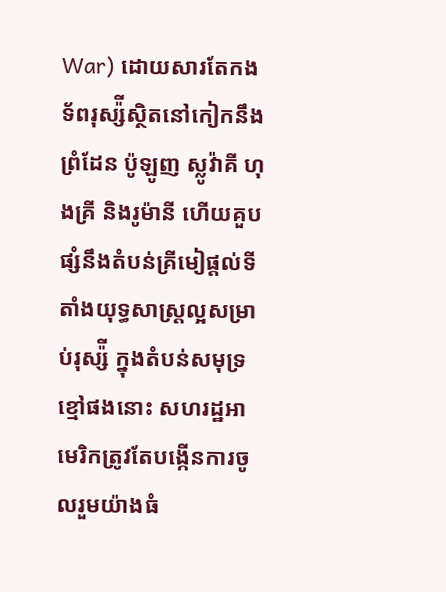War) ដោយសារតែកងទ័ពរុស្ស៉ីស្ថិតនៅកៀកនឹងព្រំដែន ប៉ូឡូញ ស្លូវ៉ាគី ហុងគ្រី និងរូម៉ានី ហើយគួបផ្សំនឹងតំបន់គ្រីមៀផ្ដល់ទីតាំងយុទ្ធសាស្ត្រល្អសម្រាប់រុស្ស៉ី ក្នុងតំបន់សមុទ្រខ្មៅផងនោះ សហរដ្ឋអាមេរិកត្រូវតែបង្កើនការចូលរួមយ៉ាងធំ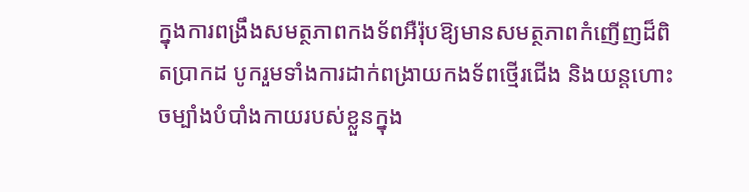ក្នុងការពង្រឹងសមត្ថភាពកងទ័ពអឺរ៉ុបឱ្យមានសមត្ថភាពកំញើញដ៏ពិតប្រាកដ បូករួមទាំងការដាក់ពង្រាយកងទ័ពថ្មើរជើង និងយន្ដហោះចម្បាំងបំបាំងកាយរបស់ខ្លួនក្នុង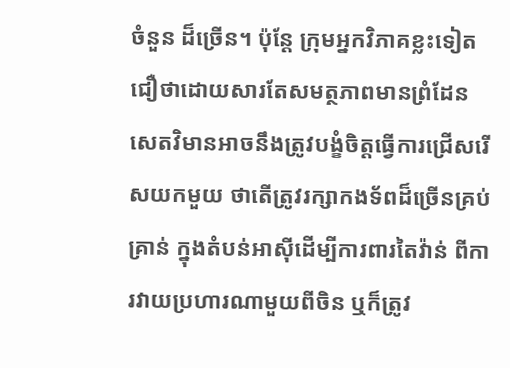ចំនួន ដ៏ច្រើន។ ប៉ុន្តែ ក្រុមអ្នកវិភាគខ្លះទៀតជឿថាដោយសារតែសមត្ថភាពមានព្រំដែន សេតវិមានអាចនឹងត្រូវបង្ខំចិត្តធ្វើការជ្រើសរើសយកមួយ ថាតើត្រូវរក្សាកងទ័ពដ៏ច្រើនគ្រប់គ្រាន់ ក្នុងតំបន់អាស៊ីដើម្បីការពារតៃវ៉ាន់ ពីការវាយប្រហារណាមួយពីចិន ឬក៏ត្រូវ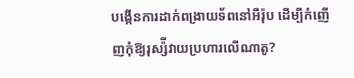បង្កើនការដាក់ពង្រាយទ័ពនៅអឺរ៉ុប ដើម្បីកំញើញកុំឱ្យរុស្ស៉ីវាយប្រហារលើណាតូ?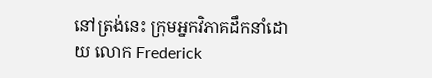នៅត្រង់នេះ ក្រុមអ្នកវិភាគដឹកនាំដោយ លោក Frederick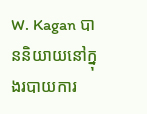W. Kagan បាននិយាយនៅក្នុងរបាយការ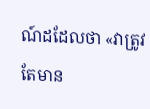ណ៍ដដែលថា «វាត្រូវតែមាន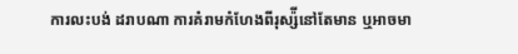ការលះបង់ ដរាបណា ការគំរាមកំហែងពីរុស្ស៉ីនៅតែមាន ឬអាចមា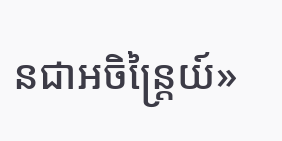នជាអចិន្ត្រៃយ៍»